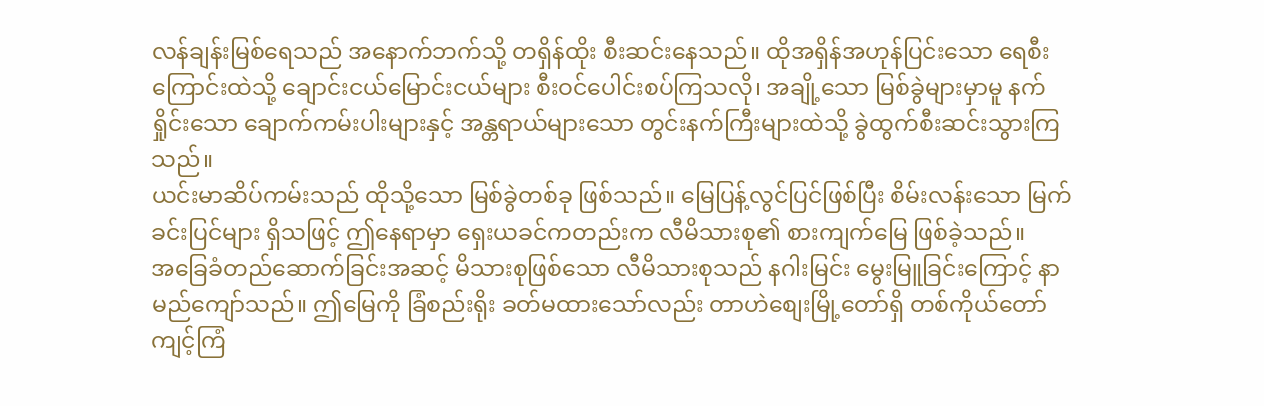လန်ချန်းမြစ်ရေသည် အနောက်ဘက်သို့ တရှိန်ထိုး စီးဆင်းနေသည်။ ထိုအရှိန်အဟုန်ပြင်းသော ရေစီးကြောင်းထဲသို့ ချောင်းငယ်မြောင်းငယ်များ စီးဝင်ပေါင်းစပ်ကြသလို၊ အချို့သော မြစ်ခွဲများမှာမူ နက်ရှိုင်းသော ချောက်ကမ်းပါးများနှင့် အန္တရာယ်များသော တွင်းနက်ကြီးများထဲသို့ ခွဲထွက်စီးဆင်းသွားကြသည်။
ယင်းမာဆိပ်ကမ်းသည် ထိုသို့သော မြစ်ခွဲတစ်ခု ဖြစ်သည်။ မြေပြန့်လွင်ပြင်ဖြစ်ပြီး စိမ်းလန်းသော မြက်ခင်းပြင်များ ရှိသဖြင့် ဤနေရာမှာ ရှေးယခင်ကတည်းက လီမိသားစု၏ စားကျက်မြေ ဖြစ်ခဲ့သည်။
အခြေခံတည်ဆောက်ခြင်းအဆင့် မိသားစုဖြစ်သော လီမိသားစုသည် နဂါးမြင်း မွေးမြူခြင်းကြောင့် နာမည်ကျော်သည်။ ဤမြေကို ခြံစည်းရိုး ခတ်မထားသော်လည်း တာဟဲစျေးမြို့တော်ရှိ တစ်ကိုယ်တော်ကျင့်ကြံ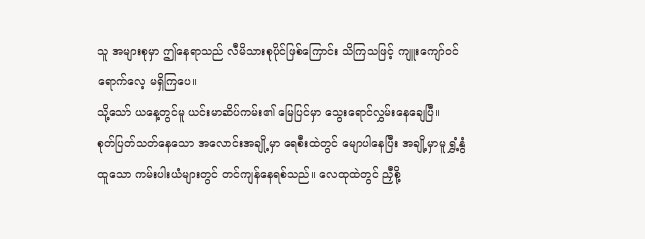သူ အများစုမှာ ဤနေရာသည် လီမိသားစုပိုင်ဖြစ်ကြောင်း သိကြသဖြင့် ကျူးကျော်ဝင်ရောက်လေ့ မရှိကြပေ။
သို့သော် ယနေ့တွင်မူ ယင်းမာဆိပ်ကမ်း၏ မြေပြင်မှာ သွေးရောင်လွှမ်းနေချေပြီ။
စုတ်ပြတ်သတ်နေသော အလောင်းအချို့မှာ ရေစီးထဲတွင် မျောပါနေပြီး အချို့မှာမူ ရွှံ့နွံထူသော ကမ်းပါးယံများတွင် တင်ကျန်နေရစ်သည်။ လေထုထဲတွင် ညှီစို့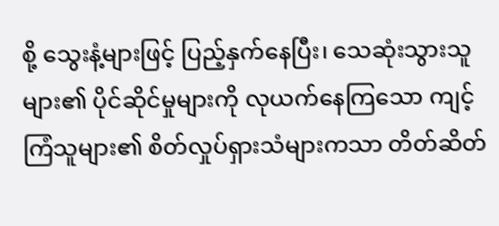စို့ သွေးနံ့များဖြင့် ပြည့်နှက်နေပြီး၊ သေဆုံးသွားသူများ၏ ပိုင်ဆိုင်မှုများကို လုယက်နေကြသော ကျင့်ကြံသူများ၏ စိတ်လှုပ်ရှားသံများကသာ တိတ်ဆိတ်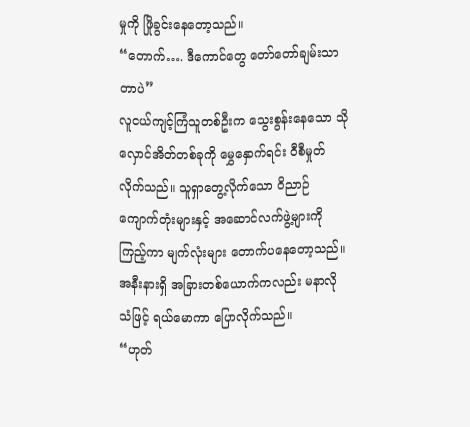မှုကို ဖြိုခွင်းနေတော့သည်။
“တောက်…. ဒီကောင်တွေ တော်တော်ချမ်းသာတာပဲ”
လူငယ်ကျင့်ကြံသူတစ်ဦးက သွေးစွန်းနေသော သိုလှောင်အိတ်တစ်ခုကို မွှေနှောက်ရင်း ဝီစီမှုတ်လိုက်သည်။ သူရှာတွေ့လိုက်သော ဝိညာဉ်ကျောက်တုံးများနှင့် အဆောင်လက်ဖွဲ့များကို ကြည့်ကာ မျက်လုံးများ တောက်ပနေတော့သည်။
အနီးနားရှိ အခြားတစ်ယောက်ကလည်း မနာလိုသံဖြင့် ရယ်မောကာ ပြောလိုက်သည်။
“ဟုတ်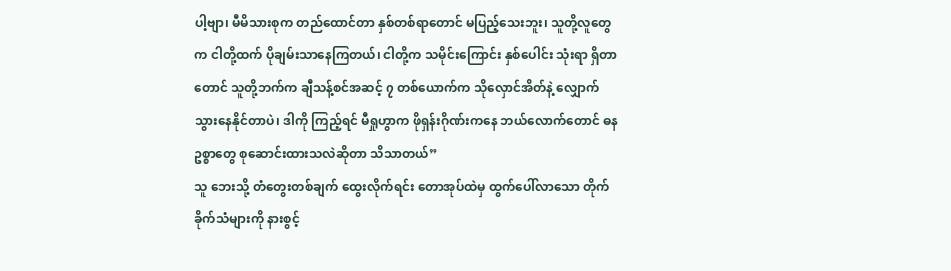ပါ့ဗျာ၊ မီမိသားစုက တည်ထောင်တာ နှစ်တစ်ရာတောင် မပြည့်သေးဘူး၊ သူတို့လူတွေက ငါတို့ထက် ပိုချမ်းသာနေကြတယ်၊ ငါတို့က သမိုင်းကြောင်း နှစ်ပေါင်း သုံးရာ ရှိတာတောင် သူတို့ဘက်က ချီသန့်စင်အဆင့် ၇ တစ်ယောက်က သိုလှောင်အိတ်နဲ့ လျှောက်သွားနေနိုင်တာပဲ၊ ဒါကို ကြည့်ရင် မီရှုဟွာက ဖိုရှန်းဂိုဏ်းကနေ ဘယ်လောက်တောင် ဓနဥစ္စာတွေ စုဆောင်းထားသလဲဆိုတာ သိသာတယ်”
သူ ဘေးသို့ တံတွေးတစ်ချက် ထွေးလိုက်ရင်း တောအုပ်ထဲမှ ထွက်ပေါ်လာသော တိုက်ခိုက်သံများကို နားစွင့်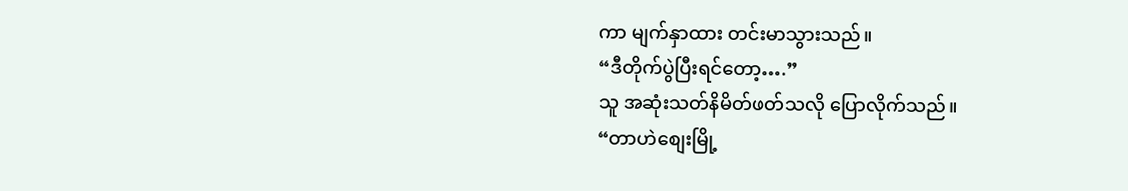ကာ မျက်နှာထား တင်းမာသွားသည်။
“ဒီတိုက်ပွဲပြီးရင်တော့….”
သူ အဆုံးသတ်နိမိတ်ဖတ်သလို ပြောလိုက်သည်။
“တာဟဲစျေးမြို့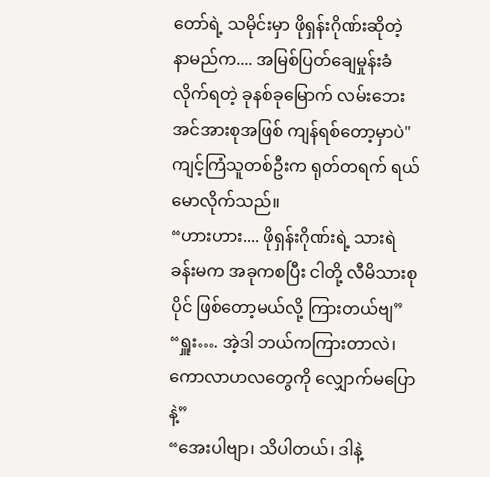တော်ရဲ့ သမိုင်းမှာ ဖိုရှန်းဂိုဏ်းဆိုတဲ့ နာမည်က.... အမြစ်ပြတ်ချေမှုန်းခံလိုက်ရတဲ့ ခုနစ်ခုမြောက် လမ်းဘေးအင်အားစုအဖြစ် ကျန်ရစ်တော့မှာပဲ"
ကျင့်ကြံသူတစ်ဦးက ရုတ်တရက် ရယ်မောလိုက်သည်။
“ဟားဟား.... ဖိုရှန်းဂိုဏ်းရဲ့ သားရဲခန်းမက အခုကစပြီး ငါတို့ လီမိသားစုပိုင် ဖြစ်တော့မယ်လို့ ကြားတယ်ဗျ”
“ရှူး…. အဲ့ဒါ ဘယ်ကကြားတာလဲ၊ ကောလာဟလတွေကို လျှောက်မပြောနဲ့”
“အေးပါဗျာ၊ သိပါတယ်၊ ဒါနဲ့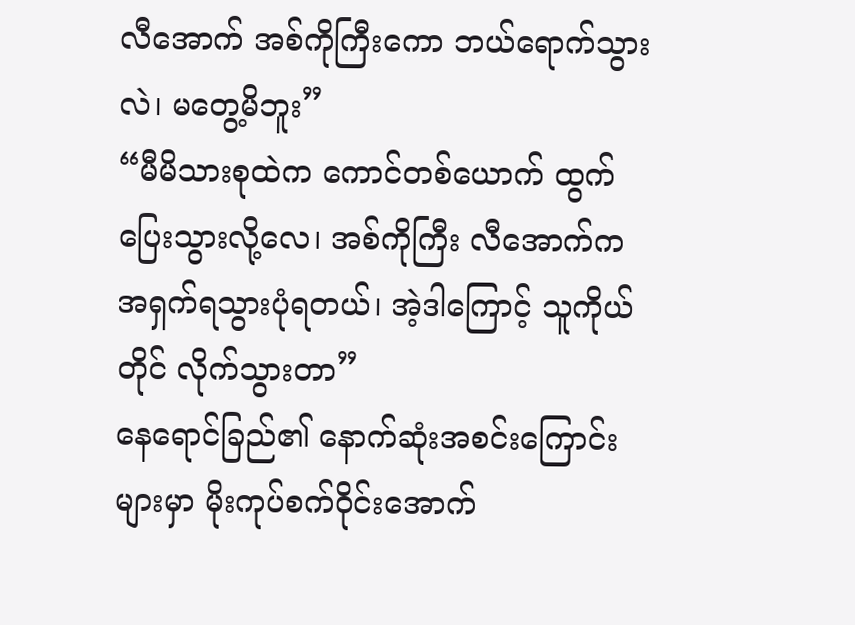လီအောက် အစ်ကိုကြီးကော ဘယ်ရောက်သွားလဲ၊ မတွေ့မိဘူး”
“မီမိသားစုထဲက ကောင်တစ်ယောက် ထွက်ပြေးသွားလို့လေ၊ အစ်ကိုကြီး လီအောက်က အရှက်ရသွားပုံရတယ်၊ အဲ့ဒါကြောင့် သူကိုယ်တိုင် လိုက်သွားတာ”
နေရောင်ခြည်၏ နောက်ဆုံးအစင်းကြောင်းများမှာ မိုးကုပ်စက်ဝိုင်းအောက်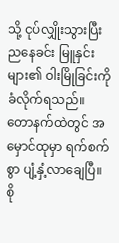သို့ ငုပ်လျှိုးသွားပြီး ညနေခင်း မြူနှင်းများ၏ ဝါးမြိုခြင်းကို ခံလိုက်ရသည်။
တောနက်ထဲတွင် အမှောင်ထုမှာ ရက်စက်စွာ ပျံ့နှံ့လာချေပြီ။
စို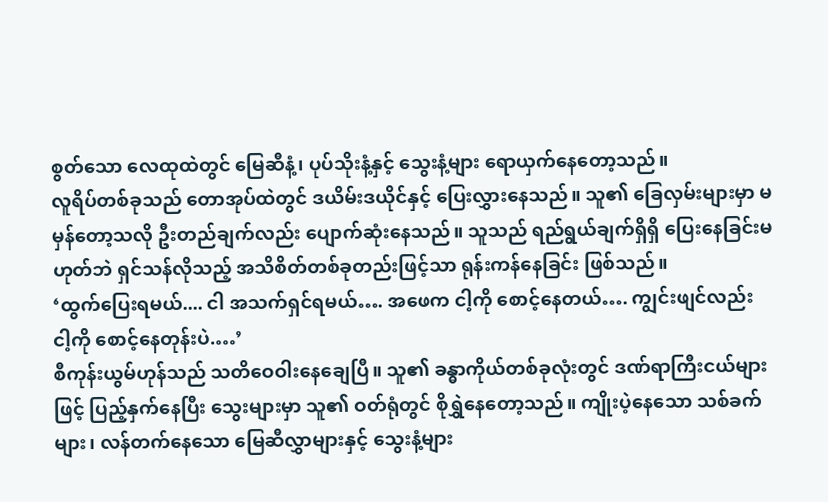စွတ်သော လေထုထဲတွင် မြေဆီနံ့၊ ပုပ်သိုးနံ့နှင့် သွေးနံ့များ ရောယှက်နေတော့သည်။
လူရိပ်တစ်ခုသည် တောအုပ်ထဲတွင် ဒယိမ်းဒယိုင်နှင့် ပြေးလွှားနေသည်။ သူ၏ ခြေလှမ်းများမှာ မမှန်တော့သလို ဦးတည်ချက်လည်း ပျောက်ဆုံးနေသည်။ သူသည် ရည်ရွယ်ချက်ရှိရှိ ပြေးနေခြင်းမဟုတ်ဘဲ ရှင်သန်လိုသည့် အသိစိတ်တစ်ခုတည်းဖြင့်သာ ရုန်းကန်နေခြင်း ဖြစ်သည်။
‘ထွက်ပြေးရမယ်.... ငါ အသက်ရှင်ရမယ်…. အဖေက ငါ့ကို စောင့်နေတယ်…. ကျွင်းဖျင်လည်း ငါ့ကို စောင့်နေတုန်းပဲ.…’
စီကုန်းယွမ်ဟုန်သည် သတိဝေဝါးနေချေပြီ။ သူ၏ ခန္ဓာကိုယ်တစ်ခုလုံးတွင် ဒဏ်ရာကြီးငယ်များဖြင့် ပြည့်နှက်နေပြီး သွေးများမှာ သူ၏ ဝတ်ရုံတွင် စိုရွှဲနေတော့သည်။ ကျိုးပဲ့နေသော သစ်ခက်များ၊ လန်တက်နေသော မြေဆီလွှာများနှင့် သွေးနံ့များ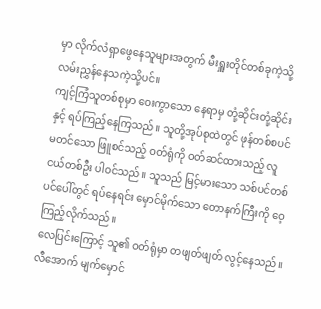မှာ လိုက်လံရှာဖွေနေသူများအတွက် မီးရှူးတိုင်တစ်ခုကဲ့သို့ လမ်းညွှန်နေသကဲ့သို့ပင်။
ကျင့်ကြံသူတစ်စုမှာ ဝေးကွာသော နေရာမှ တုံ့ဆိုင်းတုံ့ဆိုင်းနှင့် ရပ်ကြည့်နေကြသည်။ သူတို့အုပ်စုထဲတွင် ဖုန်တစ်စပင် မတင်သော ဖြူစင်သည့် ဝတ်ရုံကို ဝတ်ဆင်ထားသည့် လူငယ်တစ်ဦး ပါဝင်သည်။ သူသည် မြင့်မားသော သစ်ပင်တစ်ပင်ပေါ်တွင် ရပ်နေရင်း မှောင်မိုက်သော တောနက်ကြီးကို ဝေ့ကြည့်လိုက်သည်။
လေပြင်းကြောင့် သူ၏ ဝတ်ရုံမှာ တဖျတ်ဖျတ် လွင့်နေသည်။
လီအောက် မျက်မှောင်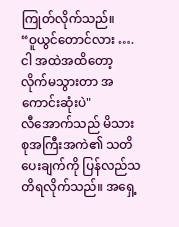ကြုတ်လိုက်သည်။
“ဝူယွင်တောင်လား …. ငါ အထဲအထိတော့ လိုက်မသွားတာ အကောင်းဆုံးပဲ"
လီအောက်သည် မိသားစုအကြီးအကဲ၏ သတိပေးချက်ကို ပြန်လည်သတိရလိုက်သည်။ အရှေ့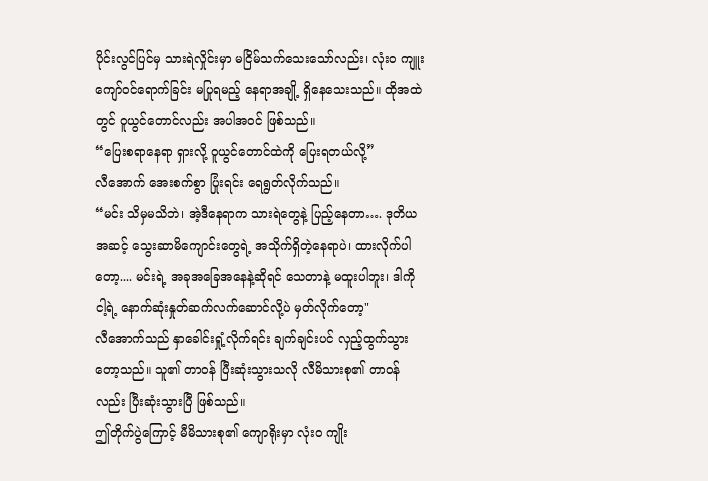ပိုင်းလွင်ပြင်မှ သားရဲလှိုင်းမှာ မငြိမ်သက်သေးသော်လည်း၊ လုံးဝ ကျူးကျော်ဝင်ရောက်ခြင်း မပြုရမည့် နေရာအချို့ ရှိနေသေးသည်။ ထိုအထဲတွင် ဝူယွင်တောင်လည်း အပါအဝင် ဖြစ်သည်။
“ပြေးစရာနေရာ ရှားလို့ ဝူယွင်တောင်ထဲကို ပြေးရတယ်လို့”
လီအောက် အေးစက်စွာ ပြုံးရင်း ရေရွတ်လိုက်သည်။
“မင်း သိမှမသိဘဲ၊ အဲ့ဒီနေရာက သားရဲတွေနဲ့ ပြည့်နေတာ…. ဒုတိယအဆင့် သွေးဆာမိကျောင်းတွေရဲ့ အသိုက်ရှိတဲ့နေရာပဲ၊ ထားလိုက်ပါတော့.... မင်းရဲ့ အခုအခြေအနေနဲ့ဆိုရင် သေတာနဲ့ မထူးပါဘူး၊ ဒါကို ငါ့ရဲ့ နောက်ဆုံးနှုတ်ဆက်လက်ဆောင်လို့ပဲ မှတ်လိုက်တော့"
လီအောက်သည် နှာခေါင်းရှုံ့လိုက်ရင်း ချက်ချင်းပင် လှည့်ထွက်သွားတော့သည်။ သူ၏ တာဝန် ပြီးဆုံးသွားသလို လီမိသားစု၏ တာဝန်လည်း ပြီးဆုံးသွားပြီ ဖြစ်သည်။
ဤတိုက်ပွဲကြောင့် မီမိသားစု၏ ကျောရိုးမှာ လုံးဝ ကျိုး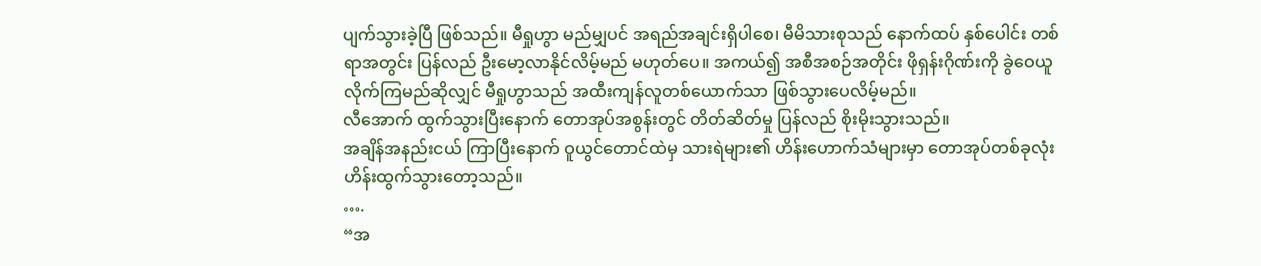ပျက်သွားခဲ့ပြီ ဖြစ်သည်။ မီရှုဟွာ မည်မျှပင် အရည်အချင်းရှိပါစေ၊ မီမိသားစုသည် နောက်ထပ် နှစ်ပေါင်း တစ်ရာအတွင်း ပြန်လည် ဦးမော့လာနိုင်လိမ့်မည် မဟုတ်ပေ။ အကယ်၍ အစီအစဉ်အတိုင်း ဖိုရှန်းဂိုဏ်းကို ခွဲဝေယူလိုက်ကြမည်ဆိုလျှင် မီရှုဟွာသည် အထီးကျန်လူတစ်ယောက်သာ ဖြစ်သွားပေလိမ့်မည်။
လီအောက် ထွက်သွားပြီးနောက် တောအုပ်အစွန်းတွင် တိတ်ဆိတ်မှု ပြန်လည် စိုးမိုးသွားသည်။
အချိန်အနည်းငယ် ကြာပြီးနောက် ဝူယွင်တောင်ထဲမှ သားရဲများ၏ ဟိန်းဟောက်သံများမှာ တောအုပ်တစ်ခုလုံး ဟိန်းထွက်သွားတော့သည်။
….
“အ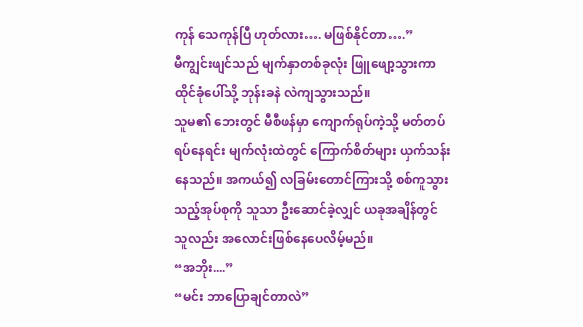ကုန် သေကုန်ပြီ ဟုတ်လား…. မဖြစ်နိုင်တာ….”
မီကျွင်းဖျင်သည် မျက်နှာတစ်ခုလုံး ဖြူဖျော့သွားကာ ထိုင်ခုံပေါ်သို့ ဘုန်းခနဲ လဲကျသွားသည်။
သူမ၏ ဘေးတွင် မီစီဖန်မှာ ကျောက်ရုပ်ကဲ့သို့ မတ်တပ်ရပ်နေရင်း မျက်လုံးထဲတွင် ကြောက်စိတ်များ ယှက်သန်းနေသည်။ အကယ်၍ လခြမ်းတောင်ကြားသို့ စစ်ကူသွားသည့်အုပ်စုကို သူသာ ဦးဆောင်ခဲ့လျှင် ယခုအချိန်တွင် သူလည်း အလောင်းဖြစ်နေပေလိမ့်မည်။
“အဘိုး....”
“မင်း ဘာပြောချင်တာလဲ”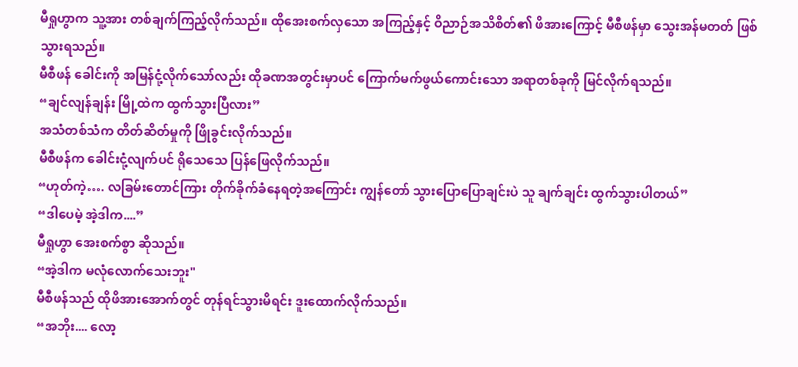မီရှုဟွာက သူ့အား တစ်ချက်ကြည့်လိုက်သည်။ ထိုအေးစက်လှသော အကြည့်နှင့် ဝိညာဉ်အသိစိတ်၏ ဖိအားကြောင့် မီစီဖန်မှာ သွေးအန်မတတ် ဖြစ်သွားရသည်။
မီစီဖန် ခေါင်းကို အမြန်ငုံ့လိုက်သော်လည်း ထိုခဏအတွင်းမှာပင် ကြောက်မက်ဖွယ်ကောင်းသော အရာတစ်ခုကို မြင်လိုက်ရသည်။
“ချင်လျန်ချန်း မြို့ထဲက ထွက်သွားပြီလား”
အသံတစ်သံက တိတ်ဆိတ်မှုကို ဖြိုခွင်းလိုက်သည်။
မီစီဖန်က ခေါင်းငုံ့လျက်ပင် ရိုသေသေ ပြန်ဖြေလိုက်သည်။
“ဟုတ်ကဲ့…. လခြမ်းတောင်ကြား တိုက်ခိုက်ခံနေရတဲ့အကြောင်း ကျွန်တော် သွားပြောပြောချင်းပဲ သူ ချက်ချင်း ထွက်သွားပါတယ်”
“ဒါပေမဲ့ အဲ့ဒါက....”
မီရှုဟွာ အေးစက်စွာ ဆိုသည်။
“အဲ့ဒါက မလုံလောက်သေးဘူး"
မီစီဖန်သည် ထိုဖိအားအောက်တွင် တုန်ရင်သွားမိရင်း ဒူးထောက်လိုက်သည်။
“အဘိုး.... လော့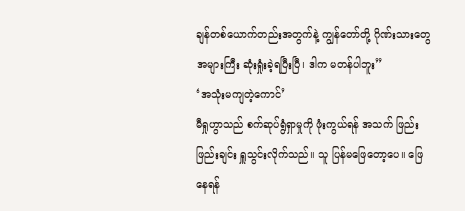ချန်တစ်ယောက်တည်းအတွက်နဲ့ ကျွန်တော်တို့ ဂိုဏ်းသားတွေ အများကြီး ဆုံးရှုံးခဲ့ရပြီးပြီ၊ ဒါက မတန်ပါဘူး”
‘အသုံးမကျတဲ့ကောင်’
မီရှုဟွာသည် စက်ဆုပ်ရွံရှာမှုကို ဖုံးကွယ်ရန် အသက် ဖြည်းဖြည်းချင်း ရှူသွင်းလိုက်သည်။ သူ ပြန်မဖြေတော့ပေ။ ဖြေနေရန်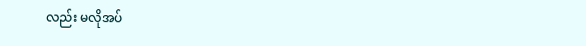လည်း မလိုအပ်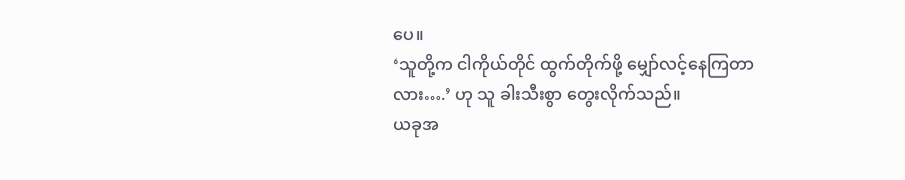ပေ။
‘သူတို့က ငါကိုယ်တိုင် ထွက်တိုက်ဖို့ မျှော်လင့်နေကြတာလား….’ ဟု သူ ခါးသီးစွာ တွေးလိုက်သည်။
ယခုအ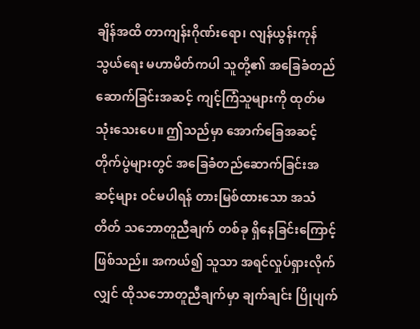ချိန်အထိ တာကျန်းဂိုဏ်းရော၊ လျန်ယွန်းကုန်သွယ်ရေး မဟာမိတ်ကပါ သူတို့၏ အခြေခံတည်ဆောက်ခြင်းအဆင့် ကျင့်ကြံသူများကို ထုတ်မသုံးသေးပေ။ ဤသည်မှာ အောက်ခြေအဆင့် တိုက်ပွဲများတွင် အခြေခံတည်ဆောက်ခြင်းအဆင့်များ ဝင်မပါရန် တားမြစ်ထားသော အသံတိတ် သဘောတူညီချက် တစ်ခု ရှိနေခြင်းကြောင့် ဖြစ်သည်။ အကယ်၍ သူသာ အရင်လှုပ်ရှားလိုက်လျှင် ထိုသဘောတူညီချက်မှာ ချက်ချင်း ပြိုပျက်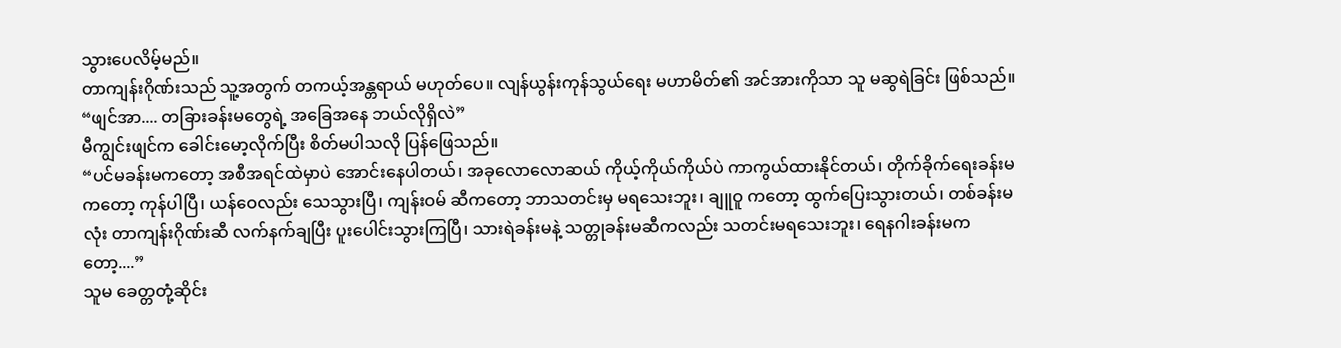သွားပေလိမ့်မည်။
တာကျန်းဂိုဏ်းသည် သူ့အတွက် တကယ့်အန္တရာယ် မဟုတ်ပေ။ လျန်ယွန်းကုန်သွယ်ရေး မဟာမိတ်၏ အင်အားကိုသာ သူ မဆွရဲခြင်း ဖြစ်သည်။
“ဖျင်အာ.... တခြားခန်းမတွေရဲ့ အခြေအနေ ဘယ်လိုရှိလဲ”
မီကျွင်းဖျင်က ခေါင်းမော့လိုက်ပြီး စိတ်မပါသလို ပြန်ဖြေသည်။
“ပင်မခန်းမကတော့ အစီအရင်ထဲမှာပဲ အောင်းနေပါတယ်၊ အခုလောလောဆယ် ကိုယ့်ကိုယ်ကိုယ်ပဲ ကာကွယ်ထားနိုင်တယ်၊ တိုက်ခိုက်ရေးခန်းမကတော့ ကုန်ပါပြီ၊ ယန်ဝေလည်း သေသွားပြီ၊ ကျန်းဝမ် ဆီကတော့ ဘာသတင်းမှ မရသေးဘူး၊ ချူဝူ ကတော့ ထွက်ပြေးသွားတယ်၊ တစ်ခန်းမလုံး တာကျန်းဂိုဏ်းဆီ လက်နက်ချပြီး ပူးပေါင်းသွားကြပြီ၊ သားရဲခန်းမနဲ့ သတ္တုခန်းမဆီကလည်း သတင်းမရသေးဘူး၊ ရေနဂါးခန်းမကတော့....”
သူမ ခေတ္တတုံ့ဆိုင်း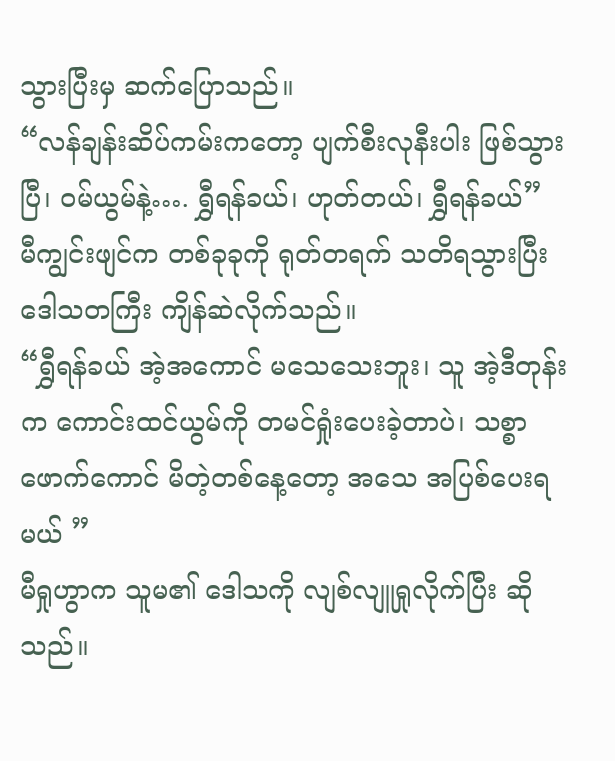သွားပြီးမှ ဆက်ပြောသည်။
“လန်ချန်းဆိပ်ကမ်းကတော့ ပျက်စီးလုနီးပါး ဖြစ်သွားပြီ၊ ဝမ်ယွမ်နဲ့…. ရွှီရန်ခယ်၊ ဟုတ်တယ်၊ ရွှီရန်ခယ်”
မီကျွင်းဖျင်က တစ်ခုခုကို ရုတ်တရက် သတိရသွားပြီး ဒေါသတကြီး ကျိန်ဆဲလိုက်သည်။
“ရွှီရန်ခယ် အဲ့အကောင် မသေသေးဘူး၊ သူ အဲ့ဒီတုန်းက ကောင်းထင်ယွမ်ကို တမင်ရှုံးပေးခဲ့တာပဲ၊ သစ္စာဖောက်ကောင် မိတဲ့တစ်နေ့တော့ အသေ အပြစ်ပေးရမယ် ”
မီရှုဟွာက သူမ၏ ဒေါသကို လျစ်လျူရှုလိုက်ပြီး ဆိုသည်။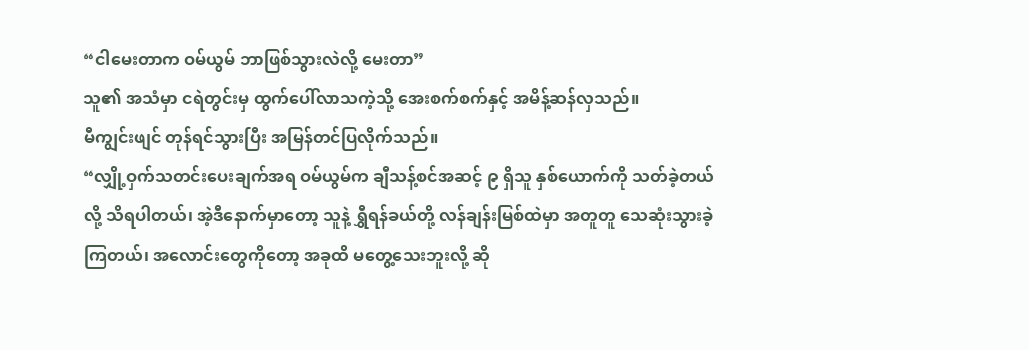“ငါမေးတာက ဝမ်ယွမ် ဘာဖြစ်သွားလဲလို့ မေးတာ”
သူ၏ အသံမှာ ငရဲတွင်းမှ ထွက်ပေါ်လာသကဲ့သို့ အေးစက်စက်နှင့် အမိန့်ဆန်လှသည်။
မီကျွင်းဖျင် တုန်ရင်သွားပြီး အမြန်တင်ပြလိုက်သည်။
“လျှို့ဝှက်သတင်းပေးချက်အရ ဝမ်ယွမ်က ချီသန့်စင်အဆင့် ၉ ရှိသူ နှစ်ယောက်ကို သတ်ခဲ့တယ်လို့ သိရပါတယ်၊ အဲ့ဒီနောက်မှာတော့ သူနဲ့ ရွှီရန်ခယ်တို့ လန်ချန်းမြစ်ထဲမှာ အတူတူ သေဆုံးသွားခဲ့ကြတယ်၊ အလောင်းတွေကိုတော့ အခုထိ မတွေ့သေးဘူးလို့ ဆို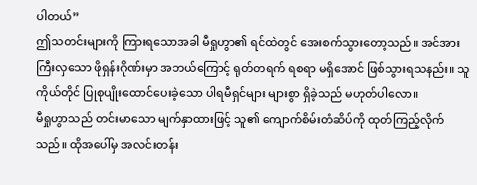ပါတယ်”
ဤသတင်းများကို ကြားရသောအခါ မီရှုဟွာ၏ ရင်ထဲတွင် အေးစက်သွားတော့သည်။ အင်အားကြီးလှသော ဖိုရှန်းဂိုဏ်းမှာ အဘယ်ကြောင့် ရုတ်တရက် ရစရာ မရှိအောင် ဖြစ်သွားရသနည်း။ သူကိုယ်တိုင် ပြုစုပျိုးထောင်ပေးခဲ့သော ပါရမီရှင်များ များစွာ ရှိခဲ့သည် မဟုတ်ပါလော။
မီရှုဟွာသည် တင်းမာသော မျက်နှာထားဖြင့် သူ၏ ကျောက်စိမ်းတံဆိပ်ကို ထုတ်ကြည့်လိုက်သည်။ ထိုအပေါ်မှ အလင်းတန်း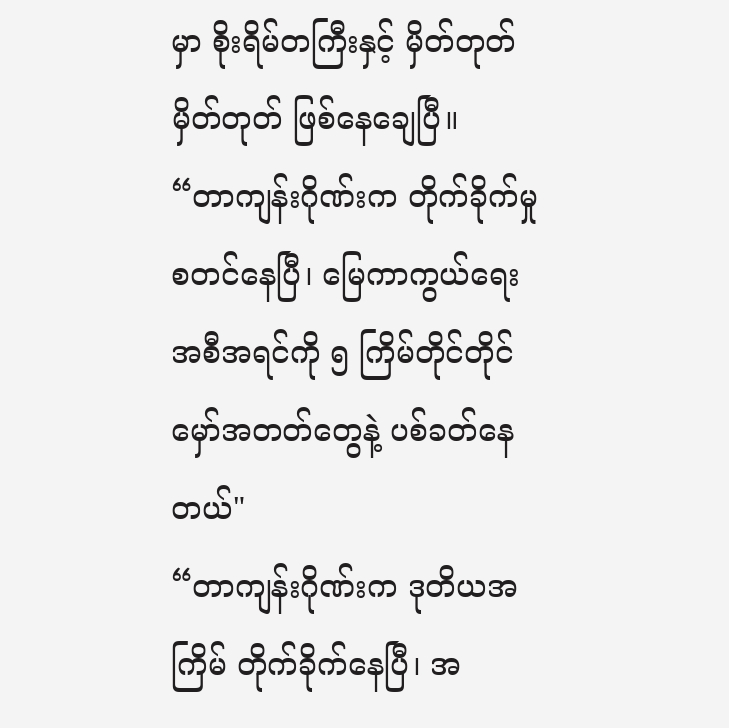မှာ စိုးရိမ်တကြီးနှင့် မှိတ်တုတ်မှိတ်တုတ် ဖြစ်နေချေပြီ။
“တာကျန်းဂိုဏ်းက တိုက်ခိုက်မှု စတင်နေပြီ၊ မြေကာကွယ်ရေး အစီအရင်ကို ၅ ကြိမ်တိုင်တိုင် မှော်အတတ်တွေနဲ့ ပစ်ခတ်နေတယ်"
“တာကျန်းဂိုဏ်းက ဒုတိယအကြိမ် တိုက်ခိုက်နေပြီ၊ အ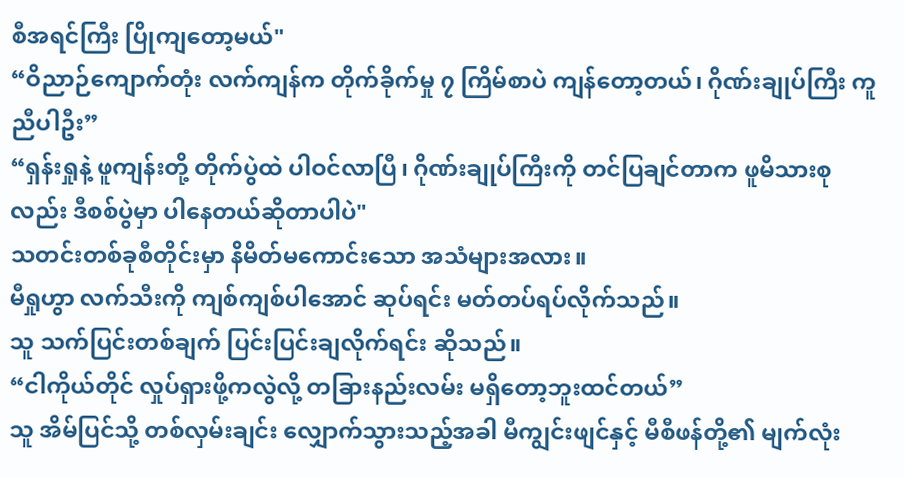စီအရင်ကြီး ပြိုကျတော့မယ်"
“ဝိညာဉ်ကျောက်တုံး လက်ကျန်က တိုက်ခိုက်မှု ၇ ကြိမ်စာပဲ ကျန်တော့တယ်၊ ဂိုဏ်းချုပ်ကြီး ကူညီပါဦး”
“ရှန်းရှုနဲ့ ဖူကျန်းတို့ တိုက်ပွဲထဲ ပါဝင်လာပြီ၊ ဂိုဏ်းချုပ်ကြီးကို တင်ပြချင်တာက ဖူမိသားစုလည်း ဒီစစ်ပွဲမှာ ပါနေတယ်ဆိုတာပါပဲ"
သတင်းတစ်ခုစီတိုင်းမှာ နိမိတ်မကောင်းသော အသံများအလား။
မီရှုဟွာ လက်သီးကို ကျစ်ကျစ်ပါအောင် ဆုပ်ရင်း မတ်တပ်ရပ်လိုက်သည်။
သူ သက်ပြင်းတစ်ချက် ပြင်းပြင်းချလိုက်ရင်း ဆိုသည်။
“ငါကိုယ်တိုင် လှုပ်ရှားဖို့ကလွဲလို့ တခြားနည်းလမ်း မရှိတော့ဘူးထင်တယ်”
သူ အိမ်ပြင်သို့ တစ်လှမ်းချင်း လျှောက်သွားသည့်အခါ မီကျွင်းဖျင်နှင့် မီစီဖန်တို့၏ မျက်လုံး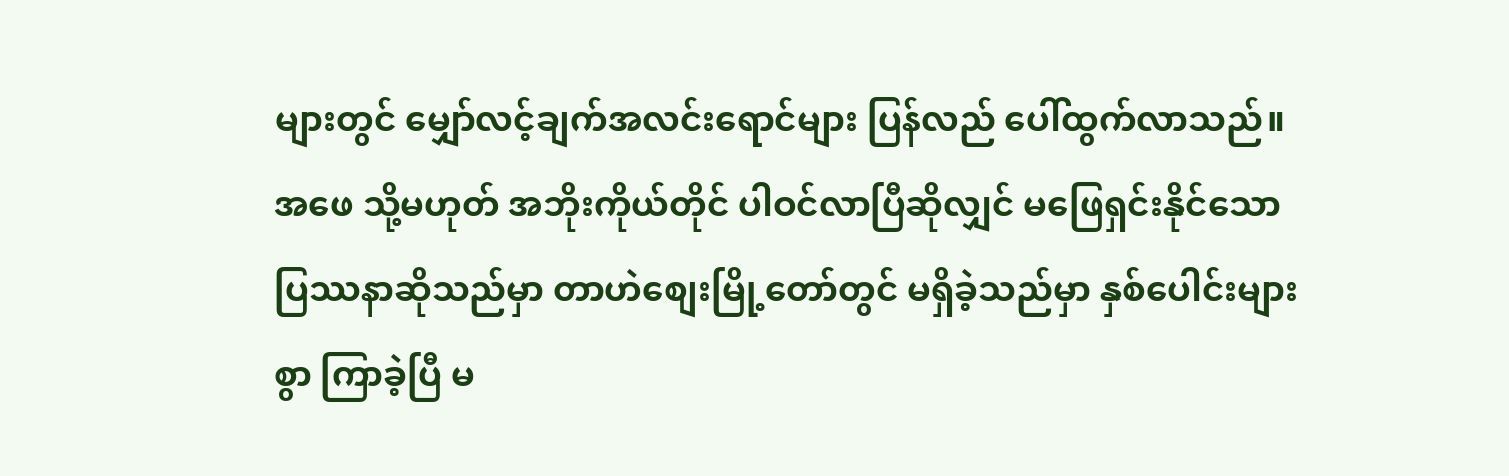များတွင် မျှော်လင့်ချက်အလင်းရောင်များ ပြန်လည် ပေါ်ထွက်လာသည်။ အဖေ သို့မဟုတ် အဘိုးကိုယ်တိုင် ပါဝင်လာပြီဆိုလျှင် မဖြေရှင်းနိုင်သော ပြဿနာဆိုသည်မှာ တာဟဲစျေးမြို့တော်တွင် မရှိခဲ့သည်မှာ နှစ်ပေါင်းများစွာ ကြာခဲ့ပြီ မ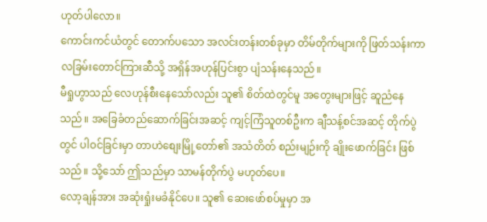ဟုတ်ပါလော။
ကောင်းကင်ယံတွင် တောက်ပသော အလင်းတန်းတစ်ခုမှာ တိမ်တိုက်များကို ဖြတ်သန်းကာ လခြမ်းတောင်ကြားဆီသို့ အရှိန်အဟုန်ပြင်းစွာ ပျံသန်းနေသည်။
မီရှုဟွာသည် လေဟုန်စီးနေသော်လည်း သူ၏ စိတ်ထဲတွင်မူ အတွေးများဖြင့် ဆူညံနေသည်။ အခြေခံတည်ဆောက်ခြင်းအဆင့် ကျင့်ကြံသူတစ်ဦးက ချီသန့်စင်အဆင့် တိုက်ပွဲတွင် ပါဝင်ခြင်းမှာ တာဟဲစျေးမြို့တော်၏ အသံတိတ် စည်းမျဉ်းကို ချိုးဖောက်ခြင်း ဖြစ်သည်။ သို့သော် ဤသည်မှာ သာမန်တိုက်ပွဲ မဟုတ်ပေ။
လော့ချန်အား အဆုံးရှုံးမခံနိုင်ပေ။ သူ၏ ဆေးဖော်စပ်မှုမှာ အ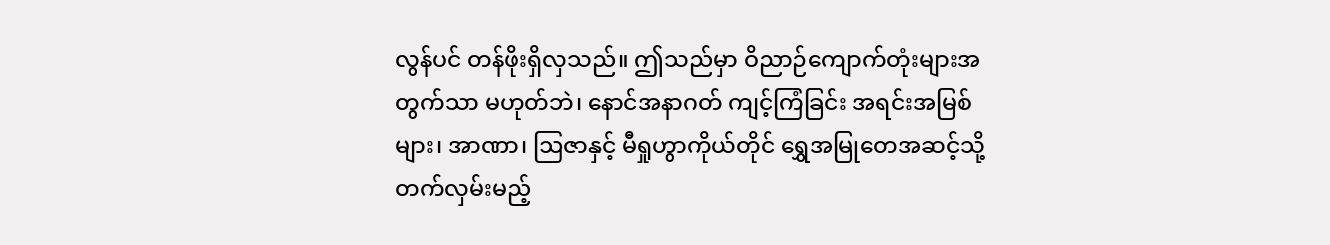လွန်ပင် တန်ဖိုးရှိလှသည်။ ဤသည်မှာ ဝိညာဉ်ကျောက်တုံးများအတွက်သာ မဟုတ်ဘဲ၊ နောင်အနာဂတ် ကျင့်ကြံခြင်း အရင်းအမြစ်များ၊ အာဏာ၊ ဩဇာနှင့် မီရှုဟွာကိုယ်တိုင် ရွှေအမြုတေအဆင့်သို့ တက်လှမ်းမည့်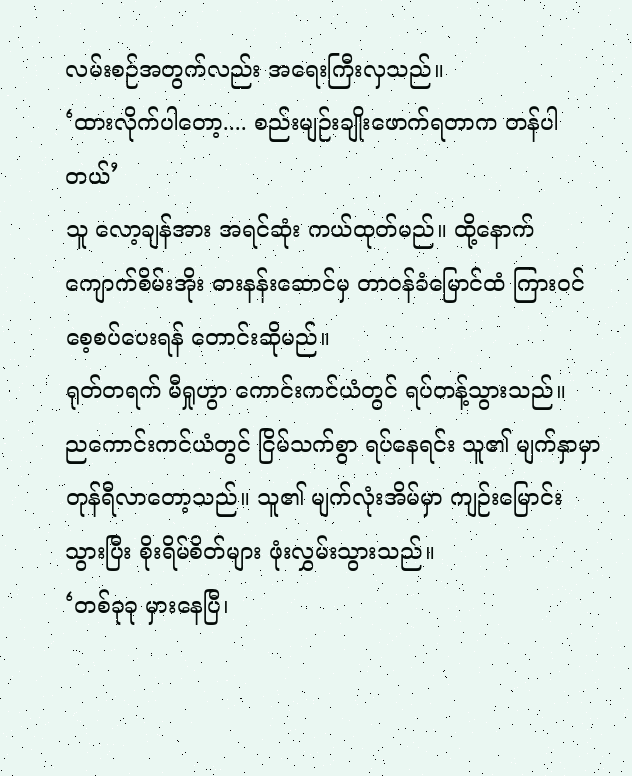လမ်းစဉ်အတွက်လည်း အရေးကြီးလှသည်။
‘ထားလိုက်ပါတော့.... စည်းမျဉ်းချိုးဖောက်ရတာက တန်ပါတယ်’
သူ လော့ချန်အား အရင်ဆုံး ကယ်ထုတ်မည်။ ထို့နောက် ကျောက်စိမ်းအိုး ဓားနန်းဆောင်မှ တာဝန်ခံမြောင်ထံ ကြားဝင် စေ့စပ်ပေးရန် တောင်းဆိုမည်။
ရုတ်တရက် မီရှုဟွာ ကောင်းကင်ယံတွင် ရပ်တန့်သွားသည်။
ညကောင်းကင်ယံတွင် ငြိမ်သက်စွာ ရပ်နေရင်း သူ၏ မျက်နှာမှာ တုန်ရီလာတော့သည်။ သူ၏ မျက်လုံးအိမ်မှာ ကျဉ်းမြောင်းသွားပြီး စိုးရိမ်စိတ်များ ဖုံးလွှမ်းသွားသည်။
‘တစ်ခုခု မှားနေပြီ၊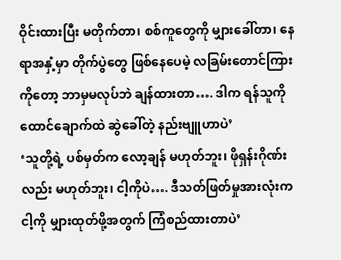ဝိုင်းထားပြီး မတိုက်တာ၊ စစ်ကူတွေကို မျှားခေါ်တာ၊ နေရာအနှံ့မှာ တိုက်ပွဲတွေ ဖြစ်နေပေမဲ့ လခြမ်းတောင်ကြားကိုတော့ ဘာမှမလုပ်ဘဲ ချန်ထားတာ…. ဒါက ရန်သူကို ထောင်ချောက်ထဲ ဆွဲခေါ်တဲ့ နည်းဗျူဟာပဲ’
‘သူတို့ရဲ့ ပစ်မှတ်က လော့ချန် မဟုတ်ဘူး၊ ဖိုရှန်းဂိုဏ်းလည်း မဟုတ်ဘူး၊ ငါ့ကိုပဲ…. ဒီသတ်ဖြတ်မှုအားလုံးက ငါ့ကို မျှားထုတ်ဖို့အတွက် ကြံစည်ထားတာပဲ’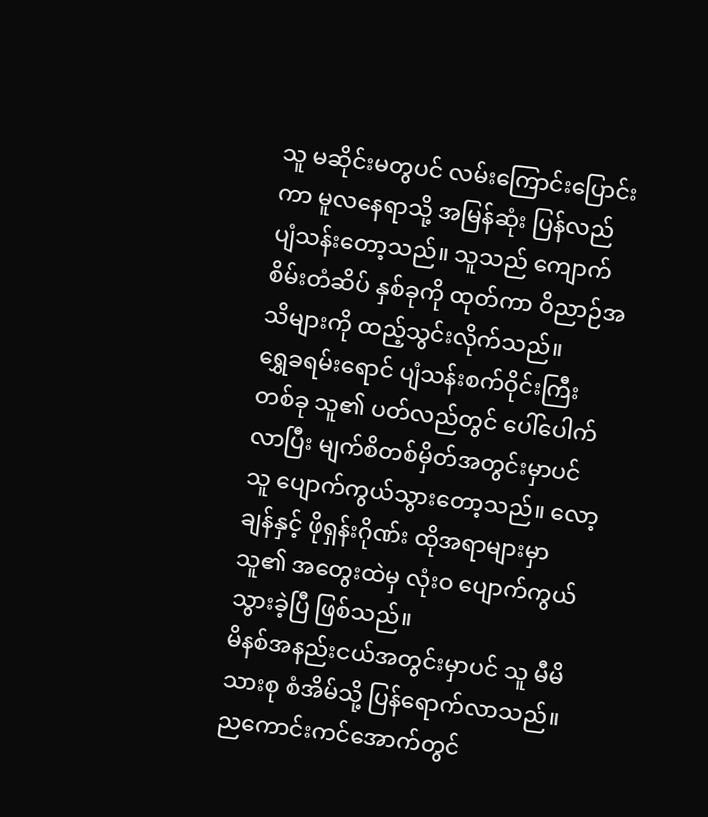သူ မဆိုင်းမတွပင် လမ်းကြောင်းပြောင်းကာ မူလနေရာသို့ အမြန်ဆုံး ပြန်လည် ပျံသန်းတော့သည်။ သူသည် ကျောက်စိမ်းတံဆိပ် နှစ်ခုကို ထုတ်ကာ ဝိညာဉ်အသိများကို ထည့်သွင်းလိုက်သည်။
ရွှေခရမ်းရောင် ပျံသန်းစက်ဝိုင်းကြီးတစ်ခု သူ၏ ပတ်လည်တွင် ပေါ်ပေါက်လာပြီး မျက်စိတစ်မှိတ်အတွင်းမှာပင် သူ ပျောက်ကွယ်သွားတော့သည်။ လော့ချန်နှင့် ဖိုရှန်းဂိုဏ်း ထိုအရာများမှာ သူ၏ အတွေးထဲမှ လုံးဝ ပျောက်ကွယ်သွားခဲ့ပြီ ဖြစ်သည်။
မိနစ်အနည်းငယ်အတွင်းမှာပင် သူ မီမိသားစု စံအိမ်သို့ ပြန်ရောက်လာသည်။ ညကောင်းကင်အောက်တွင်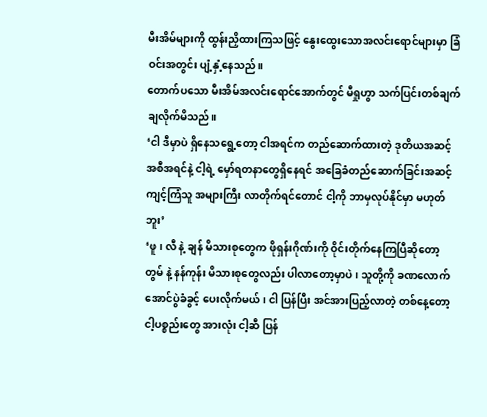မီးအိမ်များကို ထွန်းညှိထားကြသဖြင့် နွေးထွေးသောအလင်းရောင်များမှာ ခြံဝင်းအတွင်း ပျံ့နှံ့နေသည်။
တောက်ပသော မီးအိမ်အလင်းရောင်အောက်တွင် မီရှုဟွာ သက်ပြင်းတစ်ချက် ချလိုက်မိသည်။
‘ငါ ဒီမှာပဲ ရှိနေသရွေ့တော့ ငါအရင်က တည်ဆောက်ထားတဲ့ ဒုတိယအဆင့် အစီအရင်နဲ့ ငါ့ရဲ့ မှော်ရတနာတွေရှိနေရင် အခြေခံတည်ဆောက်ခြင်းအဆင့် ကျင့်ကြံသူ အများကြီး လာတိုက်ရင်တောင် ငါ့ကို ဘာမှလုပ်နိုင်မှာ မဟုတ်ဘူး’
‘ဖူ၊ လီ နဲ့ ချန် မိသားစုတွေက ဖိုရှန်းဂိုဏ်းကို ဝိုင်းတိုက်နေကြပြီဆိုတော့ တွမ် နဲ့ နန်ကုန်း မိသားစုတွေလည်း ပါလာတော့မှာပဲ၊ သူတို့ကို ခဏလောက် အောင်ပွဲခံခွင့် ပေးလိုက်မယ်၊ ငါ ပြန်ပြီး အင်အားပြည့်လာတဲ့ တစ်နေ့တော့ ငါ့ပစ္စည်းတွေ အားလုံး ငါ့ဆီ ပြန်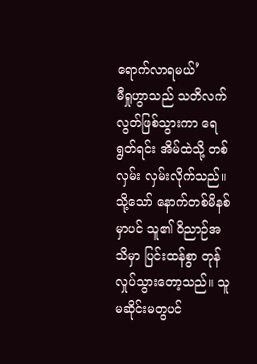ရောက်လာရမယ်’
မီရှုဟွာသည် သတိလက်လွတ်ဖြစ်သွားကာ ရေရွတ်ရင်း အိမ်ထဲသို့ တစ်လှမ်း လှမ်းလိုက်သည်။ သို့သော် နောက်တစ်မိနစ်မှာပင် သူ၏ ဝိညာဉ်အသိမှာ ပြင်းထန်စွာ တုန်လှုပ်သွားတော့သည်။ သူ မဆိုင်းမတွပင်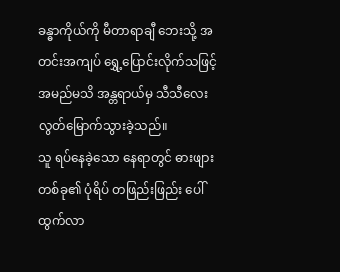ခန္ဓာကိုယ်ကို မီတာရာချီ ဘေးသို့ အတင်းအကျပ် ရွှေ့ပြောင်းလိုက်သဖြင့် အမည်မသိ အန္တရာယ်မှ သီသီလေး လွတ်မြောက်သွားခဲ့သည်။
သူ ရပ်နေခဲ့သော နေရာတွင် ဓားဖျားတစ်ခု၏ ပုံရိပ် တဖြည်းဖြည်း ပေါ်ထွက်လာ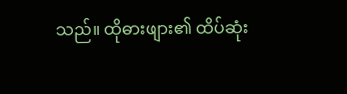သည်။ ထိုဓားဖျား၏ ထိပ်ဆုံး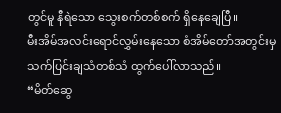တွင်မူ နီရဲသော သွေးစက်တစ်စက် ရှိနေချေပြီ။
မီးအိမ်အလင်းရောင်လွှမ်းနေသော စံအိမ်တော်အတွင်းမှ သက်ပြင်းချသံတစ်သံ ထွက်ပေါ်လာသည်။
“မိတ်ဆွေ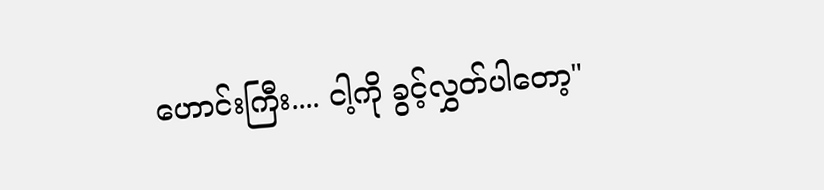ဟောင်းကြီး.... ငါ့ကို ခွင့်လွှတ်ပါတော့"